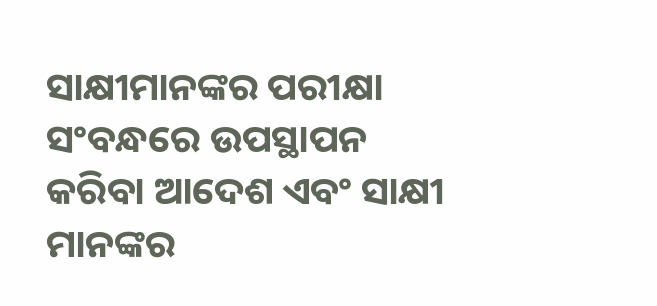ସାକ୍ଷୀମାନଙ୍କର ପରୀକ୍ଷା ସଂବନ୍ଧରେ ଉପସ୍ଥାପନ କରିବା ଆଦେଶ ଏବଂ ସାକ୍ଷୀ ମାନଙ୍କର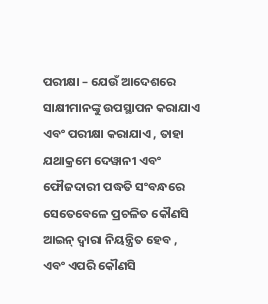ପରୀକ୍ଷା – ଯେଉଁ ଆଦେଶରେ ସାକ୍ଷୀମାନଙ୍କୁ ଉପସ୍ଥାପନ କରାଯାଏ ଏବଂ ପରୀକ୍ଷା କରାଯାଏ , ତାହା ଯଥାକ୍ରମେ ଦେୱାନୀ ଏବଂ ଫୌଜଦାରୀ ପଦ୍ଧତି ସଂବନ୍ଧରେ ସେତେବେଳେ ପ୍ରଚଳିତ କୌଣସି ଆଇନ୍ ଦ୍ଵାରା ନିୟନ୍ତ୍ରିତ ହେବ , ଏବଂ ଏପରି କୌଣସି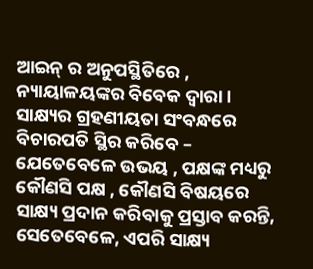ଆଇନ୍ ର ଅନୁପସ୍ଥିତିରେ , ନ୍ୟାୟାଳୟଙ୍କର ବିବେକ ଦ୍ଵାରା । ସାକ୍ଷ୍ୟର ଗ୍ରହଣୀୟତା ସଂବନ୍ଧରେ ବିଚାରପତି ସ୍ଥିର କରିବେ – ଯେତେବେଳେ ଉଭୟ , ପକ୍ଷଙ୍କ ମଧ୍ୟରୁ କୌଣସି ପକ୍ଷ , କୌଣସି ବିଷୟରେ ସାକ୍ଷ୍ୟ ପ୍ରଦାନ କରିବାକୁ ପ୍ରସ୍ତାବ କରନ୍ତି, ସେତେବେଳେ, ଏପରି ସାକ୍ଷ୍ୟ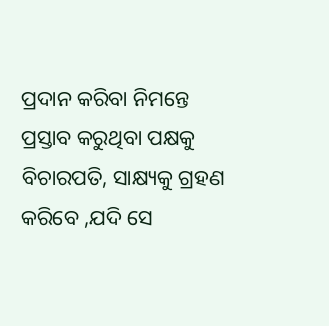ପ୍ରଦାନ କରିବା ନିମନ୍ତେ ପ୍ରସ୍ତାବ କରୁଥିବା ପକ୍ଷକୁ ବିଚାରପତି, ସାକ୍ଷ୍ୟକୁ ଗ୍ରହଣ କରିବେ ,ଯଦି ସେ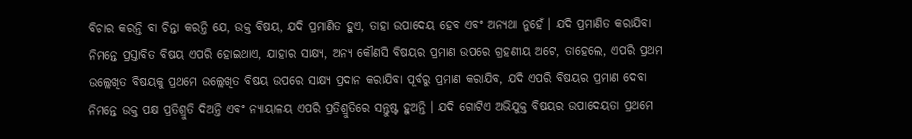ବିଚାର କରନ୍ତି ବା ଚିନ୍ତା କରନ୍ତି ଯେ, ଉକ୍ତ ବିଷୟ, ଯଦି ପ୍ରମାଣିତ ହୁଏ, ତାହା ଉପାଦେୟ ହେବ ଏବଂ ଅନ୍ୟଥା ନୁହେଁ । ଯଦି ପ୍ରମାଣିତ କରାଯିବା ନିମନ୍ତେ ପ୍ରସ୍ତାବିତ ବିଷୟ ଏପରି ହୋଇଥାଏ, ଯାହାର ସାକ୍ଷ୍ୟ, ଅନ୍ୟ କୌଣସି ବିଷୟର ପ୍ରମାଣ ଉପରେ ଗ୍ରହଣୀୟ ଅଟେ, ତାହେଲେ, ଏପରି ପ୍ରଥମ ଉଲ୍ଲେଖିତ ବିଷୟକୁ ପ୍ରଥମେ ଉଲ୍ଲେଖିତ ବିଷୟ ଉପରେ ସାକ୍ଷ୍ୟ ପ୍ରଦାନ କରାଯିବା ପୂର୍ବରୁ ପ୍ରମାଣ କରାଯିବ, ଯଦି ଏପରି ବିଷୟର ପ୍ରମାଣ ଦେବା ନିମନ୍ତେ ଉକ୍ତ ପକ୍ଷ ପ୍ରତିଶ୍ରୁତି ଦିଅନ୍ତି ଏବଂ ନ୍ୟାୟାଳୟ ଏପରି ପ୍ରତିଶ୍ରୁତିରେ ସନ୍ତୁଷ୍ଟ ହୁଅନ୍ତି । ଯଦି ଗୋଟିଏ ଅଭିଯୁକ୍ତ ବିଷୟର ଉପାଦେୟତା ପ୍ରଥମେ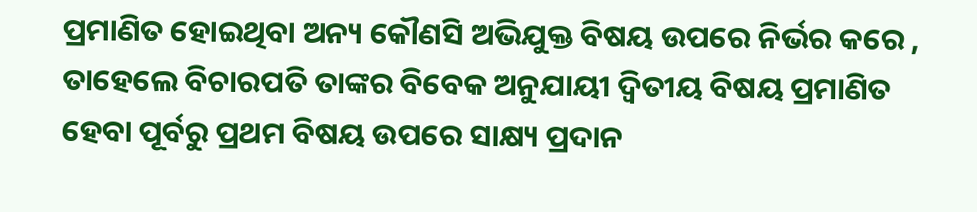ପ୍ରମାଣିତ ହୋଇଥିବା ଅନ୍ୟ କୌଣସି ଅଭିଯୁକ୍ତ ବିଷୟ ଉପରେ ନିର୍ଭର କରେ , ତାହେଲେ ବିଚାରପତି ତାଙ୍କର ବିବେକ ଅନୁଯାୟୀ ଦ୍ଵିତୀୟ ବିଷୟ ପ୍ରମାଣିତ ହେବା ପୂର୍ବରୁ ପ୍ରଥମ ବିଷୟ ଉପରେ ସାକ୍ଷ୍ୟ ପ୍ରଦାନ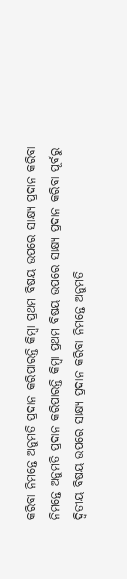କରିବା ନିମନ୍ତେ ଅନୁମତି ପ୍ରଦାନ କରିପାରନ୍ତି କିମ୍ବା ପ୍ରଥମ ବିଷୟ ଉପରେ ସାକ୍ଷ୍ୟ ପ୍ରଦାନ କରିବା ନିମନ୍ତେ ଅନୁମତି ପ୍ରଦାନ କରିପାରନ୍ତି କିମ୍ବା ପ୍ରଥମ ବିଷୟ ଉପରେ ସାକ୍ଷ୍ୟ ପ୍ରଦାନ କରିବା ପୂର୍ବରୁ ଦ୍ଵିତୀୟ ବିଷୟ ଉପରେ ସାକ୍ଷ୍ୟ ପ୍ରଦାନ କରିବା ନିମନ୍ତେ ଅନୁମତି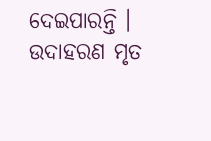ଦେଇପାରନ୍ତି । ଉଦାହରଣ ମୃତ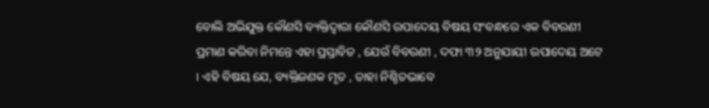ବୋଲି ଅଭିଯୁକ୍ତ କୌଣସି ବ୍ୟକ୍ତିଦ୍ଵାରା କୌଣସି ଉପାଦେୟ ବିଷୟ ସଂବନ୍ଧରେ ଏକ ବିବରଣୀ ପ୍ରମାଣ କରିବା ନିମନ୍ତେ ଏହା ପ୍ରସ୍ତାବିତ , ଯେଉଁ ବିବରଣୀ , ଦଫା ୩୨ ଅନୁଯାୟୀ ଉପାଦେୟ ଅଟେ । ଏହି ବିଷୟ ଯେ, ବ୍ୟକ୍ତିଜଣକ ମୃତ , ତାହା ନିଶ୍ଚିତଭାବେ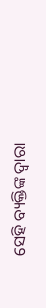ସେହି ବ୍ୟକ୍ତିଙ୍କ ଦ୍ଵାରା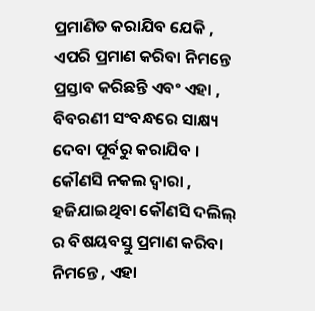ପ୍ରମାଣିତ କରାଯିବ ଯେକି , ଏପରି ପ୍ରମାଣ କରିବା ନିମନ୍ତେ ପ୍ରସ୍ତାବ କରିଛନ୍ତି ଏବଂ ଏହା , ବିବରଣୀ ସଂବନ୍ଧରେ ସାକ୍ଷ୍ୟ ଦେବା ପୂର୍ବରୁ କରାଯିବ । କୌଣସି ନକଲ ଦ୍ଵାରା , ହଜିଯାଇଥିବା କୌଣସି ଦଲିଲ୍ ର ବିଷୟବସ୍ତୁ ପ୍ରମାଣ କରିବା ନିମନ୍ତେ , ଏହା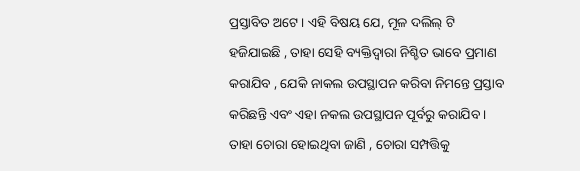ପ୍ରସ୍ତାବିତ ଅଟେ । ଏହି ବିଷୟ ଯେ, ମୂଳ ଦଲିଲ୍ ଟି ହଜିଯାଇଛି , ତାହା ସେହି ବ୍ୟକ୍ତିଦ୍ଵାରା ନିଶ୍ଚିତ ଭାବେ ପ୍ରମାଣ କରାଯିବ , ଯେକି ନାକଲ ଉପସ୍ଥାପନ କରିବା ନିମନ୍ତେ ପ୍ରସ୍ତାବ କରିଛନ୍ତି ଏବଂ ଏହା ନକଲ ଉପସ୍ଥାପନ ପୂର୍ବରୁ କରାଯିବ । ତାହା ଚୋରା ହୋଇଥିବା ଜାଣି , ଚୋରା ସମ୍ପତ୍ତିକୁ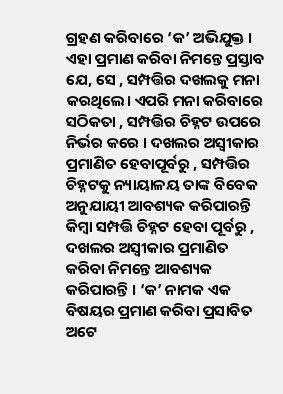ଗ୍ରହଣ କରିବାରେ ‘କ’ ଅଭିଯୁକ୍ତ । ଏହା ପ୍ରମାଣ କରିବା ନିମନ୍ତେ ପ୍ରସ୍ତାବ ଯେ, ସେ , ସମ୍ପତ୍ତିର ଦଖଲକୁ ମନା କରଥିଲେ। ଏପରି ମନା କରିବାରେ ସଠିକତା , ସମ୍ପତ୍ତିର ଚିହ୍ନଟ ଉପରେ ନିର୍ଭର କରେ । ଦଖଲର ଅସ୍ଵୀକାର ପ୍ରମାଣିତ ହେବାପୂର୍ବରୁ , ସମ୍ପତ୍ତିର ଚିହ୍ନଟକୁ ନ୍ୟାୟାଳୟ ତାଙ୍କ ବିବେକ ଅନୁଯାୟୀ ଆବଶ୍ୟକ କରିପାରନ୍ତି କିମ୍ବା ସମ୍ପତ୍ତି ଚିହ୍ନଟ ହେବା ପୂର୍ବରୁ , ଦଖଲର ଅସ୍ଵୀକାର ପ୍ରମାଣିତ କରିବା ନିମନ୍ତେ ଆବଶ୍ୟକ କରିପାରନ୍ତି । ‘କ’ ନାମକ ଏକ ବିଷୟର ପ୍ରମାଣ କରିବା ପ୍ରସାବିତ ଅଟେ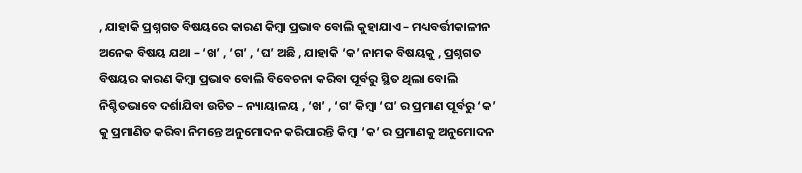, ଯାହାକି ପ୍ରଶ୍ନଗତ ବିଷୟରେ କାରଣ କିମ୍ବା ପ୍ରଭାବ ବୋଲି କୁହାଯାଏ – ମଧ୍ୟବର୍ତ୍ତୀକାଳୀନ ଅନେକ ବିଷୟ ଯଥା – ‘ଖ’ , ‘ଗ’ , ‘ଘ’ ଅଛି , ଯାହାକି ‘କ’ ନାମକ ବିଷୟକୁ , ପ୍ରଶ୍ନଗତ ବିଷୟର କାରଣ କିମ୍ବା ପ୍ରଭାବ ବୋଲି ବିବେଚନା କରିବା ପୂର୍ବରୁ ସ୍ଥିତ ଥିଲା ବୋଲି ନିଶ୍ଚିତଭାବେ ଦର୍ଶାଯିବା ଉଚିତ – ନ୍ୟାୟାଳୟ , ‘ଖ’ , ‘ଗ’ କିମ୍ବା ‘ଘ’ ର ପ୍ରମାଣ ପୂର୍ବରୁ ‘କ’ କୁ ପ୍ରମାଣିତ କରିବା ନିମନ୍ତେ ଅନୁମୋଦନ କରିପାରନ୍ତି କିମ୍ବା ‘କ’ ର ପ୍ରମାଣକୁ ଅନୁମୋଦନ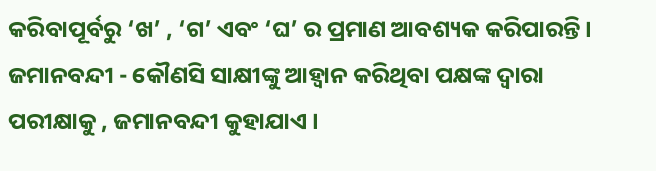କରିବାପୂର୍ବରୁ ‘ଖ’ , ‘ଗ’ ଏବଂ ‘ଘ’ ର ପ୍ରମାଣ ଆବଶ୍ୟକ କରିପାରନ୍ତି । ଜମାନବନ୍ଦୀ - କୌଣସି ସାକ୍ଷୀଙ୍କୁ ଆହ୍ଵାନ କରିଥିବା ପକ୍ଷଙ୍କ ଦ୍ଵାରା ପରୀକ୍ଷାକୁ , ଜମାନବନ୍ଦୀ କୁହାଯାଏ ।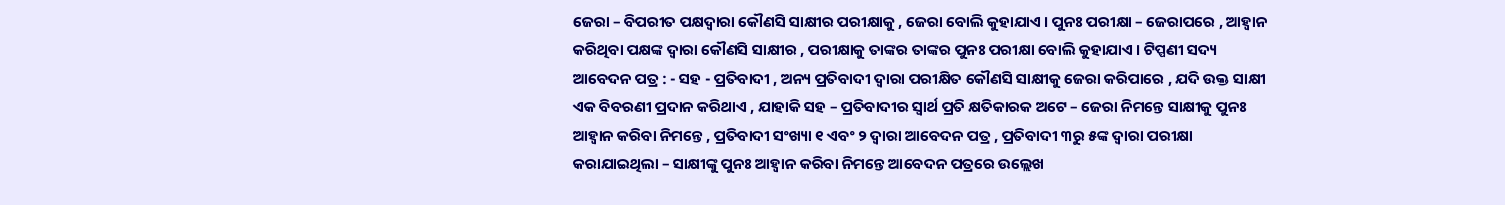ଜେରା – ବିପରୀତ ପକ୍ଷଦ୍ଵାରା କୌଣସି ସାକ୍ଷୀର ପରୀକ୍ଷାକୁ , ଜେରା ବୋଲି କୁହାଯାଏ । ପୁନଃ ପରୀକ୍ଷା – ଜେରାପରେ , ଆହ୍ଵାନ କରିଥିବା ପକ୍ଷଙ୍କ ଦ୍ଵାରା କୌଣସି ସାକ୍ଷୀର , ପରୀକ୍ଷାକୁ ତାଙ୍କର ତାଙ୍କର ପୁନଃ ପରୀକ୍ଷା ବୋଲି କୁହାଯାଏ । ଟିପ୍ପଣୀ ସଦ୍ୟ ଆବେଦନ ପତ୍ର : - ସହ - ପ୍ରତିବାଦୀ , ଅନ୍ୟ ପ୍ରତିବାଦୀ ଦ୍ଵାରା ପରୀକ୍ଷିତ କୌଣସି ସାକ୍ଷୀକୁ ଜେରା କରିପାରେ , ଯଦି ଉକ୍ତ ସାକ୍ଷୀ ଏକ ବିବରଣୀ ପ୍ରଦାନ କରିଥାଏ , ଯାହାକି ସହ – ପ୍ରତିବାଦୀର ସ୍ଵାର୍ଥ ପ୍ରତି କ୍ଷତିକାରକ ଅଟେ – ଜେରା ନିମନ୍ତେ ସାକ୍ଷୀକୁ ପୁନଃ ଆହ୍ଵାନ କରିବା ନିମନ୍ତେ , ପ୍ରତିବାଦୀ ସଂଖ୍ୟା ୧ ଏବଂ ୨ ଦ୍ଵାରା ଆବେଦନ ପତ୍ର , ପ୍ରତିବାଦୀ ୩ରୁ ୫ଙ୍କ ଦ୍ଵାରା ପରୀକ୍ଷା କରାଯାଇଥିଲା – ସାକ୍ଷୀଙ୍କୁ ପୁନଃ ଆହ୍ଵାନ କରିବା ନିମନ୍ତେ ଆବେଦନ ପତ୍ରରେ ଉଲ୍ଲେଖ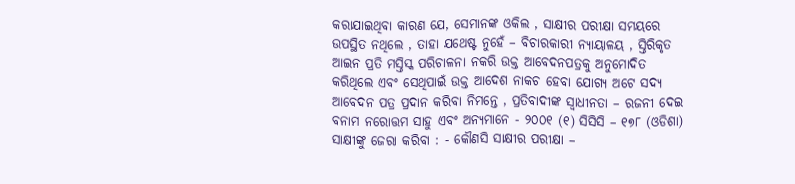କରାଯାଇଥିବା କାରଣ ଯେ, ସେମାନଙ୍କ ଓକିଲ , ସାକ୍ଷୀର ପରୀକ୍ଷା ସମୟରେ ଉପସ୍ଥିତ ନଥିଲେ , ତାହା ଯଥେଷ୍ଟ ନୁହେଁ – ବିଚାରକାରୀ ନ୍ୟାୟାଳୟ , ସ୍ତିରିକୃତ ଆଇନ ପ୍ରତି ମସ୍ତିସ୍କ ପରିଚାଳନା ନକରି ଉକ୍ତ ଆବେଦନପତ୍ରକୁ ଅନୁମୋଦିତ କରିଥିଲେ ଏବଂ ସେଥିପାଇଁ ଉକ୍ତ ଆଦେଶ ନାକଚ ହେବା ଯୋଗ୍ୟ ଅଟେ ସଦ୍ୟ ଆବେଦନ ପତ୍ର ପ୍ରଦାନ କରିବା ନିମନ୍ତେ , ପ୍ରତିବାଦୀଙ୍କ ସ୍ଵାଧୀନତା – ରଜନୀ ଦେଇ ବନାମ ନରୋତ୍ତମ ସାହୁ ଏବଂ ଅନ୍ୟମାନେ - ୨୦୦୧ (୧) ସିସିସି – ୧୭୮ (ଓଡିଶା) ସାକ୍ଷୀଙ୍କୁ ଜେରା କରିବା : - କୌଣସି ସାକ୍ଷୀର ପରୀକ୍ଷା –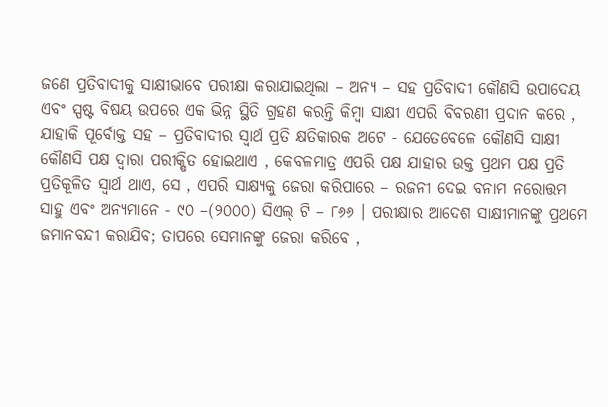ଜଣେ ପ୍ରତିବାଦୀକୁ ସାକ୍ଷୀଭାବେ ପରୀକ୍ଷା କରାଯାଇଥିଲା – ଅନ୍ୟ – ସହ ପ୍ରତିବାଦୀ କୌଣସି ଉପାଦେୟ ଏବଂ ସ୍ପଷ୍ଟ ବିଷୟ ଉପରେ ଏକ ଭିନ୍ନ ସ୍ଥିତି ଗ୍ରହଣ କରନ୍ତି କିମ୍ବା ସାକ୍ଷୀ ଏପରି ବିବରଣୀ ପ୍ରଦାନ କରେ , ଯାହାକି ପୂର୍ବୋକ୍ତ ସହ – ପ୍ରତିବାଦୀର ସ୍ଵାର୍ଥ ପ୍ରତି କ୍ଷତିକାରକ ଅଟେ - ଯେତେବେଳେ କୌଣସି ସାକ୍ଷୀ କୌଣସି ପକ୍ଷ ଦ୍ଵାରା ପରୀକ୍ଷିତ ହୋଇଥାଏ , କେବଳମାତ୍ର ଏପରି ପକ୍ଷ ଯାହାର ଉକ୍ତ ପ୍ରଥମ ପକ୍ଷ ପ୍ରତି ପ୍ରତିକୂଳିତ ସ୍ଵାର୍ଥ ଥାଏ, ସେ , ଏପରି ସାକ୍ଷ୍ୟକୁ ଜେରା କରିପାରେ – ରଜନୀ ଦେଇ ବନାମ ନରୋତ୍ତମ ସାହୁ ଏବଂ ଅନ୍ୟମାନେ - ୯୦ –(୨୦୦୦) ସିଏଲ୍ ଟି – ୮୬୬ । ପରୀକ୍ଷାର ଆଦେଶ ସାକ୍ଷୀମାନଙ୍କୁ ପ୍ରଥମେ ଜମାନବନ୍ଦୀ କରାଯିବ; ତାପରେ ସେମାନଙ୍କୁ ଜେରା କରିବେ ,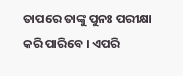ତାପରେ ତାଙ୍କୁ ପୁନଃ ପରୀକ୍ଷା କରି ପାରିବେ । ଏପରି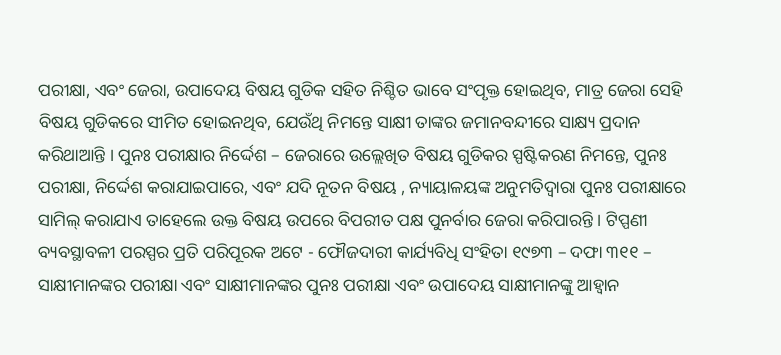ପରୀକ୍ଷା, ଏବଂ ଜେରା, ଉପାଦେୟ ବିଷୟ ଗୁଡିକ ସହିତ ନିଶ୍ଚିତ ଭାବେ ସଂପୃକ୍ତ ହୋଇଥିବ, ମାତ୍ର ଜେରା ସେହି ବିଷୟ ଗୁଡିକରେ ସୀମିତ ହୋଇନଥିବ, ଯେଉଁଥି ନିମନ୍ତେ ସାକ୍ଷୀ ତାଙ୍କର ଜମାନବନ୍ଦୀରେ ସାକ୍ଷ୍ୟ ପ୍ରଦାନ କରିଥାଆନ୍ତି । ପୁନଃ ପରୀକ୍ଷାର ନିର୍ଦ୍ଦେଶ – ଜେରାରେ ଉଲ୍ଲେଖିତ ବିଷୟ ଗୁଡିକର ସ୍ପଷ୍ଟିକରଣ ନିମନ୍ତେ, ପୁନଃ ପରୀକ୍ଷା, ନିର୍ଦ୍ଦେଶ କରାଯାଇପାରେ, ଏବଂ ଯଦି ନୂତନ ବିଷୟ , ନ୍ୟାୟାଳୟଙ୍କ ଅନୁମତିଦ୍ଵାରା ପୁନଃ ପରୀକ୍ଷାରେ ସାମିଲ୍ କରାଯାଏ ତାହେଲେ ଉକ୍ତ ବିଷୟ ଉପରେ ବିପରୀତ ପକ୍ଷ ପୁନର୍ବାର ଜେରା କରିପାରନ୍ତି । ଟିପ୍ପଣୀ ବ୍ୟବସ୍ଥାବଳୀ ପରସ୍ପର ପ୍ରତି ପରିପୂରକ ଅଟେ - ଫୌଜଦାରୀ କାର୍ଯ୍ୟବିଧି ସଂହିତା ୧୯୭୩ – ଦଫା ୩୧୧ – ସାକ୍ଷୀମାନଙ୍କର ପରୀକ୍ଷା ଏବଂ ସାକ୍ଷୀମାନଙ୍କର ପୁନଃ ପରୀକ୍ଷା ଏବଂ ଉପାଦେୟ ସାକ୍ଷୀମାନଙ୍କୁ ଆହ୍ଵାନ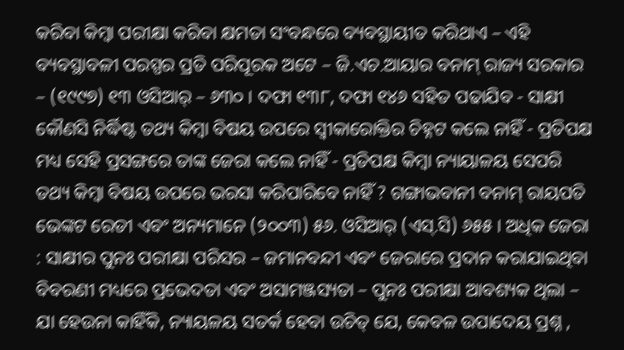କରିବା କିମ୍ବା ପରୀକ୍ଷା କରିବା କ୍ଷମତା ସଂବନ୍ଧରେ ବ୍ୟବସ୍ଥାୟୀତ କରିଥାଏ – ଏହି ବ୍ୟବସ୍ଥାବଳୀ ପରସ୍ପର ପ୍ରତି ପରିପୂରକ ଅଟେ – ଜି.ଏଚ.ଆୟାର ବନାମ୍ ରାଜ୍ୟ ସରକାର – (୧୯୯୭) ୧୩ ଓସିଆର୍ – ୬୩୦ । ଦଫା ୧୩୮, ଦଫା ୧୪୬ ସହିତ ପଢାଯିବ - ସାକ୍ଷୀ କୌଣସି ନିର୍ଦ୍ଧିଷ୍ଟ ତଥ୍ୟ କିମ୍ବା ବିଷୟ ଉପରେ ସ୍ଵୀକାରୋକ୍ତିର ଚିହ୍ନଟ କଲେ ନାହିଁ - ପ୍ରତିପକ୍ଷ ମଧ୍ୟ ସେହି ପ୍ରସଙ୍ଗରେ ତାଙ୍କ ଜେରା କଲେ ନାହିଁ - ପ୍ରତିପକ୍ଷ କିମ୍ବା ନ୍ୟାୟାଳୟ ସେପରି ତଥ୍ୟ କିମ୍ବା ବିଷୟ ଉପରେ ଭରସା କରିପାରିବେ ନାହିଁ ? ଗଙ୍ଗାଭବାନୀ ବନାମ୍ ରାୟପତି ଭେଙ୍କଟ ରେଡୀ ଏବଂ ଅନ୍ୟମାନେ (୨୦୦୩) ୫୬. ଓସିଆର୍ (ଏସ୍.ସି) ୬୫୫ । ଅଧିକ ଜେରା : ସାକ୍ଷୀର ପୁନଃ ପରୀକ୍ଷା ପରିସର – ଜମାନବନ୍ଦୀ ଏବଂ ଜେରାରେ ପ୍ରଦାନ କରାଯାଇଥିବା ବିବରଣୀ ମଧ୍ୟରେ ପ୍ରଭେଦତା ଏବଂ ଅସାମଞ୍ଜସ୍ୟତା – ପୁନଃ ପରୀକ୍ଷା ଆବଶ୍ୟକ ଥିଲା – ଯା ହେଉନା କାହିଁକି, ନ୍ୟାୟଳୟ ସତର୍କ ହେବା ଉଚିତ୍ ଯେ, କେବଳ ଉପାଦେୟ ପ୍ରଶ୍ନ ,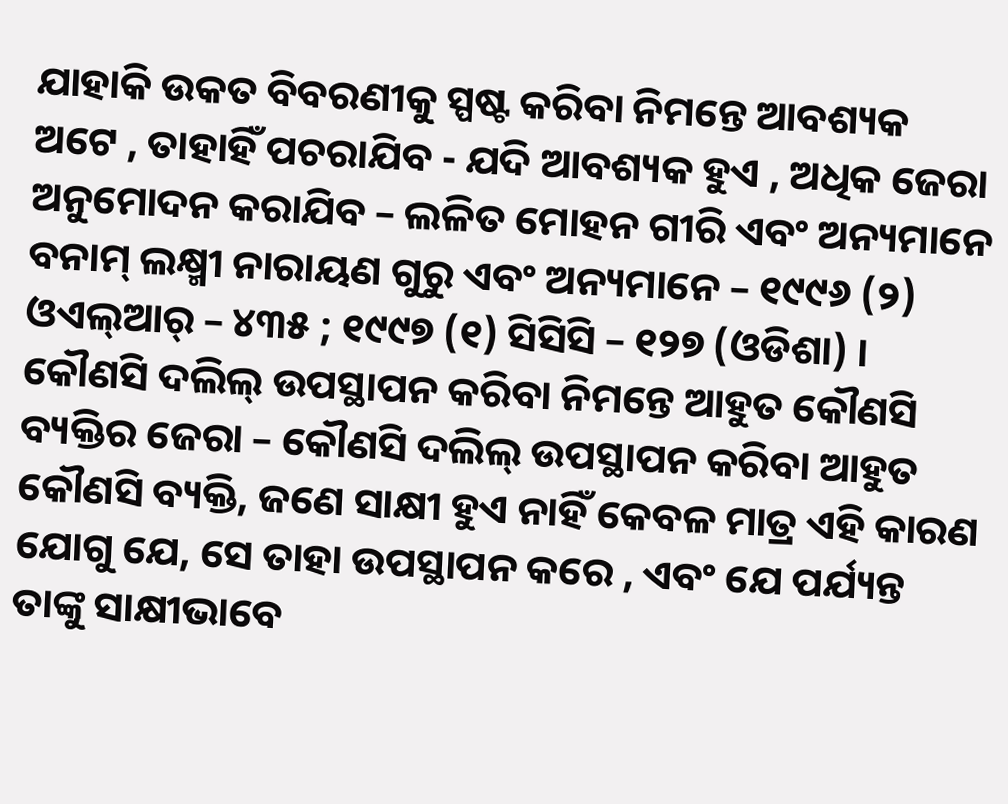ଯାହାକି ଉକତ ବିବରଣୀକୁ ସ୍ପଷ୍ଟ କରିବା ନିମନ୍ତେ ଆବଶ୍ୟକ ଅଟେ , ତାହାହିଁ ପଚରାଯିବ - ଯଦି ଆବଶ୍ୟକ ହୁଏ , ଅଧିକ ଜେରା ଅନୁମୋଦନ କରାଯିବ – ଲଳିତ ମୋହନ ଗୀରି ଏବଂ ଅନ୍ୟମାନେ ବନାମ୍ ଲକ୍ଷ୍ମୀ ନାରାୟଣ ଗୁରୁ ଏବଂ ଅନ୍ୟମାନେ – ୧୯୯୬ (୨) ଓଏଲ୍ଆର୍ – ୪୩୫ ; ୧୯୯୭ (୧) ସିସିସି – ୧୨୭ (ଓଡିଶା) । କୌଣସି ଦଲିଲ୍ ଉପସ୍ଥାପନ କରିବା ନିମନ୍ତେ ଆହୁତ କୌଣସି ବ୍ୟକ୍ତିର ଜେରା – କୌଣସି ଦଲିଲ୍ ଉପସ୍ଥାପନ କରିବା ଆହୁତ କୌଣସି ବ୍ୟକ୍ତି, ଜଣେ ସାକ୍ଷୀ ହୁଏ ନାହିଁ କେବଳ ମାତ୍ର ଏହି କାରଣ ଯୋଗୁ ଯେ, ସେ ତାହା ଉପସ୍ଥାପନ କରେ , ଏବଂ ଯେ ପର୍ଯ୍ୟନ୍ତ ତାଙ୍କୁ ସାକ୍ଷୀଭାବେ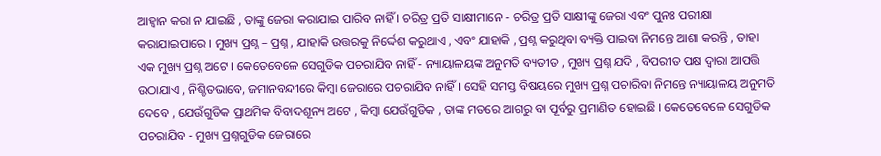ଆହ୍ଵାନ କରା ନ ଯାଇଛି , ତାଙ୍କୁ ଜେରା କରାଯାଇ ପାରିବ ନାହିଁ । ଚରିତ୍ର ପ୍ରତି ସାକ୍ଷୀମାନେ - ଚରିତ୍ର ପ୍ରତି ସାକ୍ଷୀଙ୍କୁ ଜେରା ଏବଂ ପୁନଃ ପରୀକ୍ଷା କରାଯାଇପାରେ । ମୁଖ୍ୟ ପ୍ରଶ୍ନ – ପ୍ରଶ୍ନ , ଯାହାକି ଉତ୍ତରକୁ ନିର୍ଦ୍ଦେଶ କରୁଥାଏ , ଏବଂ ଯାହାକି , ପ୍ରଶ୍ନ କରୁଥିବା ବ୍ୟକ୍ତି ପାଇବା ନିମନ୍ତେ ଆଶା କରନ୍ତି , ତାହା ଏକ ମୁଖ୍ୟ ପ୍ରଶ୍ନ ଅଟେ । କେତେବେଳେ ସେଗୁଡିକ ପଚରାଯିବ ନାହିଁ - ନ୍ୟାୟାଳୟଙ୍କ ଅନୁମତି ବ୍ୟତୀତ , ମୁଖ୍ୟ ପ୍ରଶ୍ନ ଯଦି , ବିପରୀତ ପକ୍ଷ ଦ୍ଵାରା ଆପତ୍ତି ଉଠାଯାଏ , ନିଶ୍ଚିତଭାବେ, ଜମାନବନ୍ଦୀରେ କିମ୍ବା ଜେରାରେ ପଚରାଯିବ ନାହିଁ । ସେହି ସମସ୍ତ ବିଷୟରେ ମୁଖ୍ୟ ପ୍ରଶ୍ନ ପଚାରିବା ନିମନ୍ତେ ନ୍ୟାୟାଳୟ ଅନୁମତି ଦେବେ , ଯେଉଁଗୁଡିକ ପ୍ରାଥମିକ ବିବାଦଶୂନ୍ୟ ଅଟେ , କିମ୍ବା ଯେଉଁଗୁଡିକ , ତାଙ୍କ ମତରେ ଆଗରୁ ବା ପୂର୍ବରୁ ପ୍ରମାଣିତ ହୋଇଛି । କେତେବେଳେ ସେଗୁଡିକ ପଚରାଯିବ - ମୁଖ୍ୟ ପ୍ରଶ୍ନଗୁଡିକ ଜେରାରେ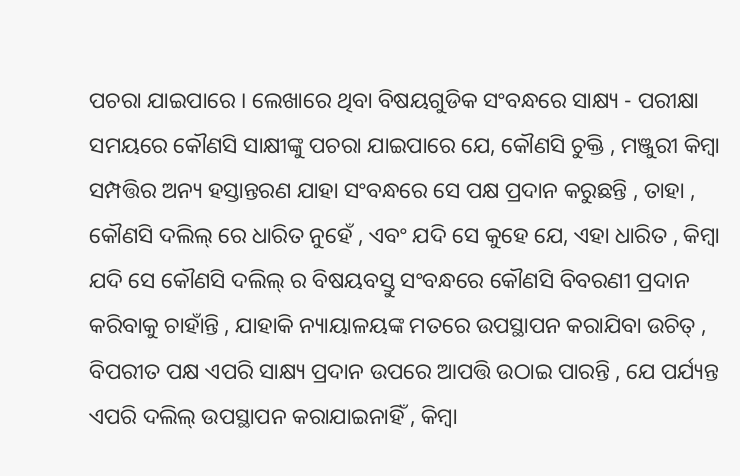ପଚରା ଯାଇପାରେ । ଲେଖାରେ ଥିବା ବିଷୟଗୁଡିକ ସଂବନ୍ଧରେ ସାକ୍ଷ୍ୟ - ପରୀକ୍ଷା ସମୟରେ କୌଣସି ସାକ୍ଷୀଙ୍କୁ ପଚରା ଯାଇପାରେ ଯେ, କୌଣସି ଚୁକ୍ତି , ମଞ୍ଜୁରୀ କିମ୍ବା ସମ୍ପତ୍ତିର ଅନ୍ୟ ହସ୍ତାନ୍ତରଣ ଯାହା ସଂବନ୍ଧରେ ସେ ପକ୍ଷ ପ୍ରଦାନ କରୁଛନ୍ତି , ତାହା , କୌଣସି ଦଲିଲ୍ ରେ ଧାରିତ ନୁହେଁ , ଏବଂ ଯଦି ସେ କୁହେ ଯେ, ଏହା ଧାରିତ , କିମ୍ବା ଯଦି ସେ କୌଣସି ଦଲିଲ୍ ର ବିଷୟବସ୍ତୁ ସଂବନ୍ଧରେ କୌଣସି ବିବରଣୀ ପ୍ରଦାନ କରିବାକୁ ଚାହାଁନ୍ତି , ଯାହାକି ନ୍ୟାୟାଳୟଙ୍କ ମତରେ ଉପସ୍ଥାପନ କରାଯିବା ଉଚିତ୍ , ବିପରୀତ ପକ୍ଷ ଏପରି ସାକ୍ଷ୍ୟ ପ୍ରଦାନ ଉପରେ ଆପତ୍ତି ଉଠାଇ ପାରନ୍ତି , ଯେ ପର୍ଯ୍ୟନ୍ତ ଏପରି ଦଲିଲ୍ ଉପସ୍ଥାପନ କରାଯାଇନାହିଁ , କିମ୍ବା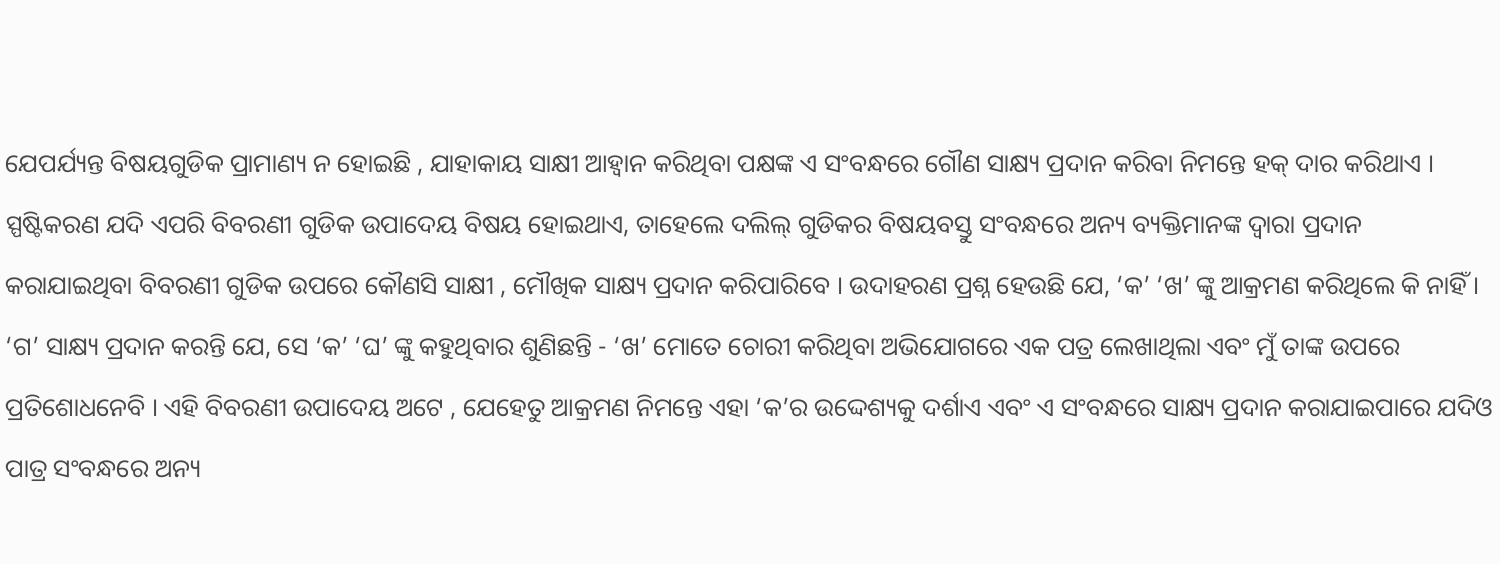ଯେପର୍ଯ୍ୟନ୍ତ ବିଷୟଗୁଡିକ ପ୍ରାମାଣ୍ୟ ନ ହୋଇଛି , ଯାହାକାୟ ସାକ୍ଷୀ ଆହ୍ଵାନ କରିଥିବା ପକ୍ଷଙ୍କ ଏ ସଂବନ୍ଧରେ ଗୌଣ ସାକ୍ଷ୍ୟ ପ୍ରଦାନ କରିବା ନିମନ୍ତେ ହକ୍ ଦାର କରିଥାଏ । ସ୍ପଷ୍ଟିକରଣ ଯଦି ଏପରି ବିବରଣୀ ଗୁଡିକ ଉପାଦେୟ ବିଷୟ ହୋଇଥାଏ, ତାହେଲେ ଦଲିଲ୍ ଗୁଡିକର ବିଷୟବସ୍ତୁ ସଂବନ୍ଧରେ ଅନ୍ୟ ବ୍ୟକ୍ତିମାନଙ୍କ ଦ୍ଵାରା ପ୍ରଦାନ କରାଯାଇଥିବା ବିବରଣୀ ଗୁଡିକ ଉପରେ କୌଣସି ସାକ୍ଷୀ , ମୌଖିକ ସାକ୍ଷ୍ୟ ପ୍ରଦାନ କରିପାରିବେ । ଉଦାହରଣ ପ୍ରଶ୍ନ ହେଉଛି ଯେ, ‘କ’ ‘ଖ’ ଙ୍କୁ ଆକ୍ରମଣ କରିଥିଲେ କି ନାହିଁ । ‘ଗ’ ସାକ୍ଷ୍ୟ ପ୍ରଦାନ କରନ୍ତି ଯେ, ସେ ‘କ’ ‘ଘ’ ଙ୍କୁ କହୁଥିବାର ଶୁଣିଛନ୍ତି - ‘ଖ’ ମୋତେ ଚୋରୀ କରିଥିବା ଅଭିଯୋଗରେ ଏକ ପତ୍ର ଲେଖାଥିଲା ଏବଂ ମୁଁ ତାଙ୍କ ଉପରେ ପ୍ରତିଶୋଧନେବି । ଏହି ବିବରଣୀ ଉପାଦେୟ ଅଟେ , ଯେହେତୁ ଆକ୍ରମଣ ନିମନ୍ତେ ଏହା ‘କ’ର ଉଦ୍ଦେଶ୍ୟକୁ ଦର୍ଶାଏ ଏବଂ ଏ ସଂବନ୍ଧରେ ସାକ୍ଷ୍ୟ ପ୍ରଦାନ କରାଯାଇପାରେ ଯଦିଓ ପାତ୍ର ସଂବନ୍ଧରେ ଅନ୍ୟ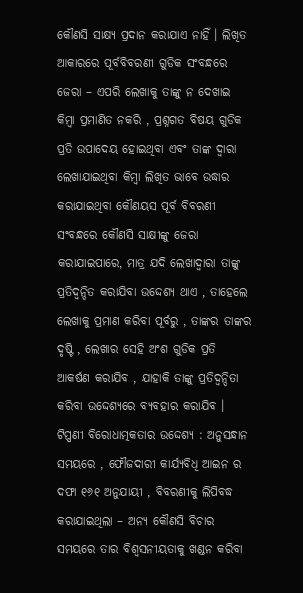କୌଣସି ସାକ୍ଷ୍ୟ ପ୍ରଦାନ କରାଯାଏ ନାହିଁ । ଲିଖିତ ଆକାରରେ ପୂର୍ବବିବରଣୀ ଗୁଡିକ ସଂବନ୍ଧରେ ଜେରା – ଏପରି ଲେଖାକୁ ତାଙ୍କୁ ନ ଦେଖାଇ କିମ୍ବା ପ୍ରମାଣିତ ନକରି , ପ୍ରଶ୍ନଗତ ବିଷୟ ଗୁଡିକ ପ୍ରତି ଉପାଦେୟ ହୋଇଥିବା ଏବଂ ତାଙ୍କ ଦ୍ଵାରା ଲେଖାଯାଇଥିବା କିମ୍ବା ଲିଖିତ ଭାବେ ଉଦ୍ଧାର କରାଯାଇଥିବା କୌଣୟସ ପୂର୍ବ ବିବରଣୀ ସଂବନ୍ଧରେ କୌଣସି ସାକ୍ଷୀଙ୍କୁ ଜେରା କରାଯାଇପାରେ, ମାତ୍ର ଯଦି ଲେଖାଦ୍ଵାରା ତାଙ୍କୁ ପ୍ରତିଦ୍ଵନ୍ଦିତ କରାଯିବା ଉଦ୍ଦେଶ୍ୟ ଥାଏ , ତାହେଲେ ଲେଖାକୁ ପ୍ରମାଣ କରିବା ପୂର୍ବରୁ , ତାଙ୍କର ତାଙ୍କର ଦୃଷ୍ଟି , ଲେଖାର ସେହି ଅଂଶ ଗୁଡିକ ପ୍ରତି ଆକର୍ଷଣ କରାଯିବ , ଯାହାକି ତାଙ୍କୁ ପ୍ରତିଦ୍ୱନ୍ଦିତା କରିବା ଉଦ୍ଦେଶ୍ୟରେ ବ୍ୟବହାର କରାଯିବ । ଟିପ୍ପଣୀ ବିରୋଧାତ୍ମକତାର ଉଦ୍ଦେଶ୍ୟ : ଅନୁସନ୍ଧାନ ସମୟରେ , ଫୌଜଦାରୀ କାର୍ଯ୍ୟବିଧି ଆଇନ ର ଦଫା ୧୬୧ ଅନୁଯାୟୀ , ବିବରଣୀକୁ ଲିପିବଦ୍ଧ କରାଯାଇଥିଲା – ଅନ୍ୟ କୌଣସି ବିଚାର ସମୟରେ ତାର ବିଶ୍ଵସନୀୟତାକୁ ଖଣ୍ଡନ କରିବା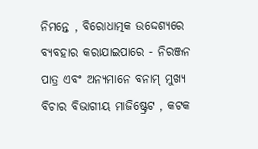ନିମନ୍ତେ , ବିରୋଧାତ୍ମକ ଉଦ୍ଦେଶ୍ୟରେ ବ୍ୟବହାର କରାଯାଇପାରେ - ନିରଞ୍ଜନ ପାତ୍ର ଏବଂ ଅନ୍ୟମାନେ ବନାମ୍ ମୁଖ୍ୟ ବିଚାର ବିଭାଗୀୟ ମାଜିଷ୍ଟ୍ରେଟ , କଟକ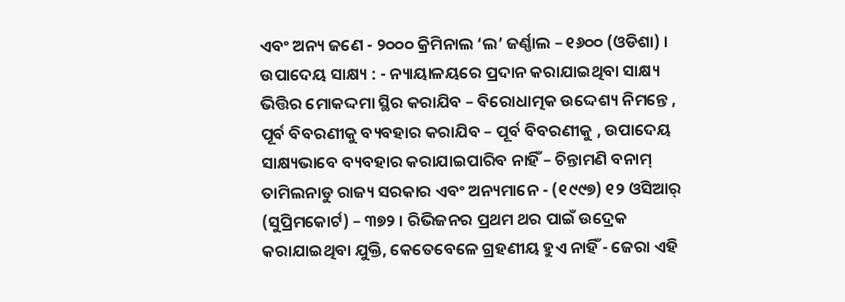ଏବଂ ଅନ୍ୟ ଜଣେ - ୨୦୦୦ କ୍ରିମିନାଲ ‘ଲ’ ଜର୍ଣ୍ଣାଲ – ୧୬୦୦ (ଓଡିଶା) । ଉପାଦେୟ ସାକ୍ଷ୍ୟ : - ନ୍ୟାୟାଳୟରେ ପ୍ରଦାନ କରାଯାଇଥିବା ସାକ୍ଷ୍ୟ ଭିତ୍ତିର ମୋକଦ୍ଦମା ସ୍ଥିର କରାଯିବ – ବିରୋଧାତ୍ମକ ଉଦ୍ଦେଶ୍ୟ ନିମନ୍ତେ , ପୂର୍ବ ବିବରଣୀକୁ ବ୍ୟବହାର କରାଯିବ – ପୂର୍ବ ବିବରଣୀକୁ , ଉପାଦେୟ ସାକ୍ଷ୍ୟଭାବେ ବ୍ୟବହାର କରାଯାଇପାରିବ ନାହିଁ – ଚିନ୍ତାମଣି ବନାମ୍ ତାମିଲନାଡୁ ରାଜ୍ୟ ସରକାର ଏବଂ ଅନ୍ୟମାନେ - (୧୯୯୭) ୧୨ ଓସିଆର୍ (ସୁପ୍ରିମକୋର୍ଟ) – ୩୭୨ । ରିଭିଜନର ପ୍ରଥମ ଥର ପାଇଁ ଉଦ୍ରେକ କରାଯାଇଥିବା ଯୁକ୍ତି, କେତେବେଳେ ଗ୍ରହଣୀୟ ହୁଏ ନାହିଁ - ଜେରା ଏହି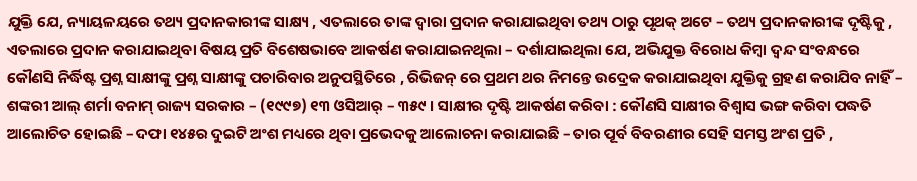ଯୁକ୍ତି ଯେ, ନ୍ୟାୟଳୟରେ ତଥ୍ୟ ପ୍ରଦାନକାରୀଙ୍କ ସାକ୍ଷ୍ୟ , ଏତଲାରେ ତାଙ୍କ ଦ୍ଵାରା ପ୍ରଦାନ କରାଯାଇଥିବା ତଥ୍ୟ ଠାରୁ ପୃଥକ୍ ଅଟେ – ତଥ୍ୟ ପ୍ରଦାନକାରୀଙ୍କ ଦୃଷ୍ଟିକୁ , ଏତଲାରେ ପ୍ରଦାନ କରାଯାଇଥିବା ବିଷୟ ପ୍ରତି ବିଶେଷଭାବେ ଆକର୍ଷଣ କରାଯାଇନଥିଲା – ଦର୍ଶାଯାଇଥିଲା ଯେ, ଅଭିଯୁକ୍ତ ବିରୋଧ କିମ୍ବା ଦ୍ଵନ୍ଦ ସଂବନ୍ଧରେ କୌଣସି ନିର୍ଦ୍ଧିଷ୍ଟ ପ୍ରଶ୍ନ ସାକ୍ଷୀଙ୍କୁ ପ୍ରଶ୍ନ ସାକ୍ଷୀଙ୍କୁ ପଚାରିବାର ଅନୁପସ୍ଥିତିରେ , ରିଭିଜନ୍ ରେ ପ୍ରଥମ ଥର ନିମନ୍ତେ ଉଦ୍ରେକ କରାଯାଇଥିବା ଯୁକ୍ତିକୁ ଗ୍ରହଣ କରାଯିବ ନାହିଁ – ଶଙ୍କରୀ ଆଲ୍ ଶର୍ମା ବନାମ୍ ରାଜ୍ୟ ସରକାର – (୧୯୯୭) ୧୩ ଓସିଆର୍ – ୩୫୯ । ସାକ୍ଷୀର ଦୃଷ୍ଟି ଆକର୍ଷଣ କରିବା : କୌଣସି ସାକ୍ଷୀର ବିଶ୍ଵାସ ଭଙ୍ଗ କରିବା ପଦ୍ଧତି ଆଲୋଚିତ ହୋଇଛି – ଦଫା ୧୪୫ର ଦୁଇଟି ଅଂଶ ମଧ୍ୟରେ ଥିବା ପ୍ରଭେଦକୁ ଆଲୋଚନା କରାଯାଇଛି – ତାର ପୂର୍ବ ବିବରଣୀର ସେହି ସମସ୍ତ ଅଂଶ ପ୍ରତି ,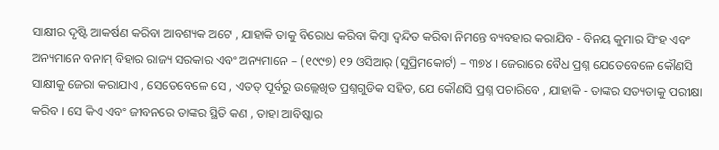ସାକ୍ଷୀର ଦୃଷ୍ଟି ଆକର୍ଷଣ କରିବା ଆବଶ୍ୟକ ଅଟେ , ଯାହାକି ତାକୁ ବିରୋଧ କରିବା କିମ୍ବା ଦ୍ୱନ୍ଦିତ କରିବା ନିମନ୍ତେ ବ୍ୟବହାର କରାଯିବ - ବିନୟ କୁମାର ସିଂହ ଏବଂ ଅନ୍ୟମାନେ ବନାମ୍ ବିହାର ରାଜ୍ୟ ସରକାର ଏବଂ ଅନ୍ୟମାନେ – (୧୯୯୭) ୧୨ ଓସିଆର୍ (ସୁପ୍ରିମକୋର୍ଟ) – ୩୭୪ । ଜେରାରେ ବୈଧ ପ୍ରଶ୍ନ ଯେତେବେଳେ କୌଣସି ସାକ୍ଷୀକୁ ଜେରା କରାଯାଏ , ସେତେବେଳେ ସେ , ଏତତ୍ ପୂର୍ବରୁ ଉଲ୍ଲେଖିତ ପ୍ରଶ୍ନଗୁଡିକ ସହିତ, ଯେ କୌଣସି ପ୍ରଶ୍ନ ପଚାରିବେ , ଯାହାକି - ତାଙ୍କର ସତ୍ୟତାକୁ ପରୀକ୍ଷା କରିବ । ସେ କିଏ ଏବଂ ଜୀବନରେ ତାଙ୍କର ସ୍ଥିତି କଣ , ତାହା ଆବିଷ୍କାର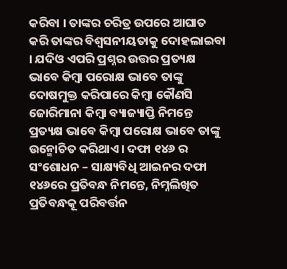କରିବା । ତାଙ୍କର ଚରିତ୍ର ଉପରେ ଆଘାତ କରି ତାଙ୍କର ବିଶ୍ଵସନୀୟତାକୁ ଦୋହଲାଇବା । ଯଦିଓ ଏପରି ପ୍ରଶ୍ନର ଉତ୍ତର ପ୍ରତ୍ୟକ୍ଷ ଭାବେ କିମ୍ବା ପରୋକ୍ଷ ଭାବେ ତାଙ୍କୁ ଦୋଷମୁକ୍ତ କରିପାରେ କିମ୍ବା କୌଣସି ଜୋରିମାନା କିମ୍ବା ବ୍ୟାଜ୍ୟାପ୍ତି ନିମନ୍ତେ ପ୍ରତ୍ୟକ୍ଷ ଭାବେ କିମ୍ବା ପରୋକ୍ଷ ଭାବେ ତାଙ୍କୁ ଉନ୍ମୋଚିତ କରିଥାଏ । ଦଫା ୧୪୬ ର ସଂଶୋଧନ – ସାକ୍ଷ୍ୟବିଧି ଆଇନର ଦଫା ୧୪୬ରେ ପ୍ରତିବନ୍ଧ ନିମନ୍ତେ, ନିମ୍ନଲିଖିତ ପ୍ରତିବନ୍ଧକୂ ପରିବର୍ତ୍ତନ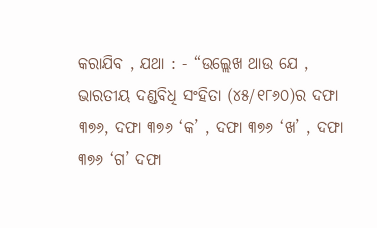କରାଯିବ , ଯଥା : - “ଉଲ୍ଲେଖ ଥାଉ ଯେ , ଭାରତୀୟ ଦଣ୍ଡବିଧି ସଂହିତା (୪୫/୧୮୬୦)ର ଦଫା ୩୭୬, ଦଫା ୩୭୬ ‘କ’ , ଦଫା ୩୭୬ ‘ଖ’ , ଦଫା ୩୭୬ ‘ଗ’ ଦଫା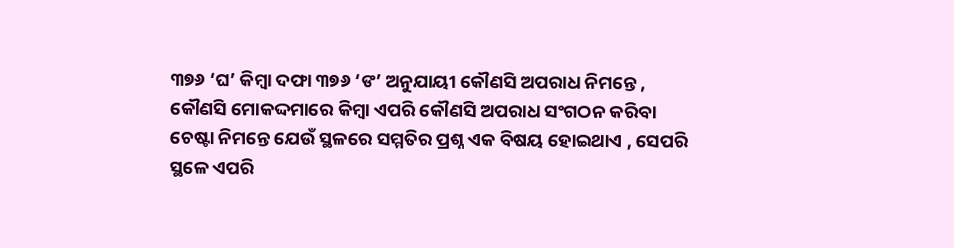୩୭୬ ‘ଘ’ କିମ୍ବା ଦଫା ୩୭୬ ‘ଙ’ ଅନୁଯାୟୀ କୌଣସି ଅପରାଧ ନିମନ୍ତେ , କୌଣସି ମୋକଦ୍ଦମାରେ କିମ୍ବା ଏପରି କୌଣସି ଅପରାଧ ସଂଗଠନ କରିବା ଚେଷ୍ଟା ନିମନ୍ତେ ଯେଉଁ ସ୍ଥଳରେ ସମ୍ମତିର ପ୍ରଶ୍ନ ଏକ ବିଷୟ ହୋଇଥାଏ , ସେପରି ସ୍ଥଳେ ଏପରି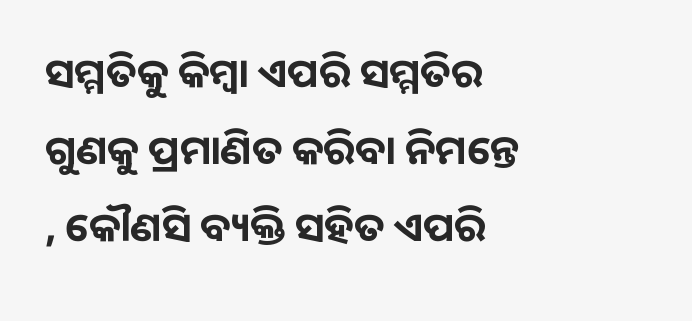ସମ୍ମତିକୁ କିମ୍ବା ଏପରି ସମ୍ମତିର ଗୁଣକୁ ପ୍ରମାଣିତ କରିବା ନିମନ୍ତେ , କୌଣସି ବ୍ୟକ୍ତି ସହିତ ଏପରି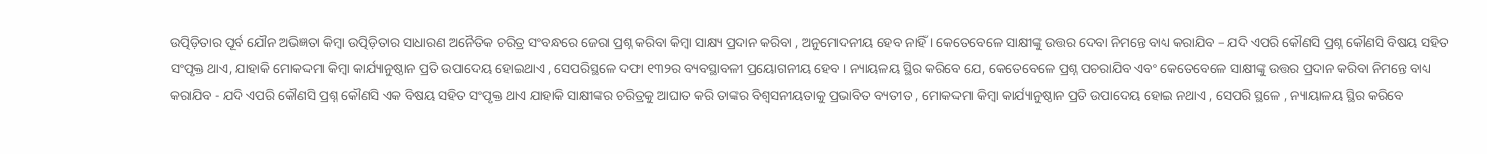ଉତ୍ପିଡ଼ିତାର ପୂର୍ବ ଯୌନ ଅଭିଜ୍ଞତା କିମ୍ବା ଉତ୍ପିଡ଼ିତାର ସାଧାରଣ ଅନୈତିକ ଚରିତ୍ର ସଂବନ୍ଧରେ ଜେରା ପ୍ରଶ୍ନ କରିବା କିମ୍ବା ସାକ୍ଷ୍ୟ ପ୍ରଦାନ କରିବା , ଅନୁମୋଦନୀୟ ହେବ ନାହିଁ । କେତେବେଳେ ସାକ୍ଷୀଙ୍କୁ ଉତ୍ତର ଦେବା ନିମନ୍ତେ ବାଧ୍ୟ କରାଯିବ – ଯଦି ଏପରି କୌଣସି ପ୍ରଶ୍ନ କୌଣସି ବିଷୟ ସହିତ ସଂପୃକ୍ତ ଥାଏ, ଯାହାକି ମୋକଦ୍ଦମା କିମ୍ବା କାର୍ଯ୍ୟାନୁଷ୍ଠାନ ପ୍ରତି ଉପାଦେୟ ହୋଇଥାଏ , ସେପରିସ୍ଥଳେ ଦଫା ୧୩୨ର ବ୍ୟବସ୍ଥାବଳୀ ପ୍ରୟୋଗନୀୟ ହେବ । ନ୍ୟାୟଳୟ ସ୍ଥିର କରିବେ ଯେ, କେତେବେଳେ ପ୍ରଶ୍ନ ପଚରାଯିବ ଏବଂ କେତେବେଳେ ସାକ୍ଷୀଙ୍କୁ ଉତ୍ତର ପ୍ରଦାନ କରିବା ନିମନ୍ତେ ବାଧ୍ୟ କରାଯିବ - ଯଦି ଏପରି କୌଣସି ପ୍ରଶ୍ନ କୌଣସି ଏକ ବିଷୟ ସହିତ ସଂପୃକ୍ତ ଥାଏ ଯାହାକି ସାକ୍ଷୀଙ୍କର ଚରିତ୍ରକୁ ଆଘାତ କରି ତାଙ୍କର ବିଶ୍ଵସନୀୟତାକୁ ପ୍ରଭାବିତ ବ୍ୟତୀତ , ମୋକଦ୍ଦମା କିମ୍ବା କାର୍ଯ୍ୟାନୁଷ୍ଠାନ ପ୍ରତି ଉପାଦେୟ ହୋଇ ନଥାଏ , ସେପରି ସ୍ଥଳେ , ନ୍ୟାୟାଳୟ ସ୍ଥିର କରିବେ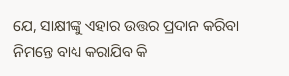ଯେ, ସାକ୍ଷୀଙ୍କୁ ଏହାର ଉତ୍ତର ପ୍ରଦାନ କରିବା ନିମନ୍ତେ ବାଧ୍ୟ କରାଯିବ କି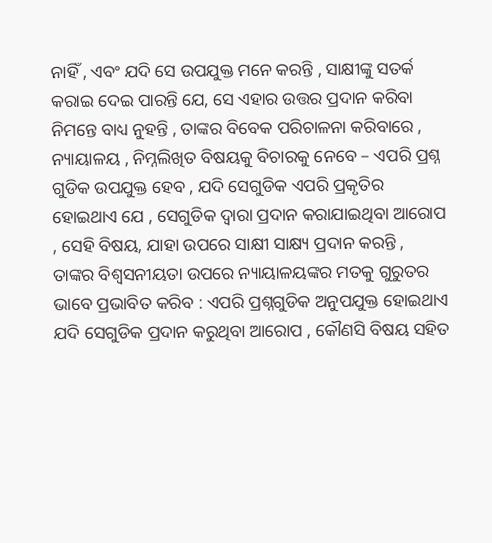ନାହିଁ , ଏବଂ ଯଦି ସେ ଉପଯୁକ୍ତ ମନେ କରନ୍ତି , ସାକ୍ଷୀଙ୍କୁ ସତର୍କ କରାଇ ଦେଇ ପାରନ୍ତି ଯେ, ସେ ଏହାର ଉତ୍ତର ପ୍ରଦାନ କରିବା ନିମନ୍ତେ ବାଧ୍ୟ ନୁହନ୍ତି , ତାଙ୍କର ବିବେକ ପରିଚାଳନା କରିବାରେ , ନ୍ୟାୟାଳୟ , ନିମ୍ନଲିଖିତ ବିଷୟକୁ ବିଚାରକୁ ନେବେ – ଏପରି ପ୍ରଶ୍ନ ଗୁଡିକ ଉପଯୁକ୍ତ ହେବ , ଯଦି ସେଗୁଡିକ ଏପରି ପ୍ରକୃତିର ହୋଇଥାଏ ଯେ , ସେଗୁଡିକ ଦ୍ଵାରା ପ୍ରଦାନ କରାଯାଇଥିବା ଆରୋପ , ସେହି ବିଷୟ, ଯାହା ଉପରେ ସାକ୍ଷୀ ସାକ୍ଷ୍ୟ ପ୍ରଦାନ କରନ୍ତି , ତାଙ୍କର ବିଶ୍ଵସନୀୟତା ଉପରେ ନ୍ୟାୟାଳୟଙ୍କର ମତକୁ ଗୁରୁତର ଭାବେ ପ୍ରଭାବିତ କରିବ : ଏପରି ପ୍ରଶ୍ନଗୁଡିକ ଅନୁପଯୁକ୍ତ ହୋଇଥାଏ ଯଦି ସେଗୁଡିକ ପ୍ରଦାନ କରୁଥିବା ଆରୋପ , କୌଣସି ବିଷୟ ସହିତ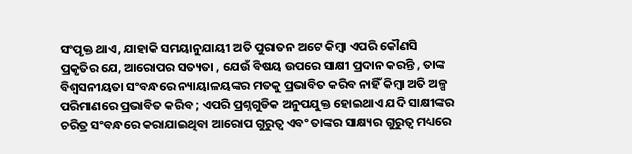ସଂପୃକ୍ତ ଥାଏ, ଯାହାକି ସମୟାନୁଯାୟୀ ଅତି ପୁରାତନ ଅଟେ କିମ୍ବା ଏପରି କୌଣସି ପ୍ରକୃତିର ଯେ, ଆରୋପର ସତ୍ୟତା , ଯେଉଁ ବିଷୟ ଉପରେ ସାକ୍ଷୀ ପ୍ରଦାନ କରନ୍ତି , ତାଙ୍କ ବିଶ୍ଵସନୀୟତା ସଂବନ୍ଧରେ ନ୍ୟାୟାଳୟଙ୍କର ମତକୁ ପ୍ରଭାବିତ କରିବ ନାହିଁ କିମ୍ବା ଅତି ଅଳ୍ପ ପରିମାଣରେ ପ୍ରଭାବିତ କରିବ ; ଏପରି ପ୍ରଶ୍ନଗୁଡିକ ଅନୁପଯୁକ୍ତ ହୋଇଥାଏ ଯଦି ସାକ୍ଷୀଙ୍କର ଚରିତ୍ର ସଂବନ୍ଧରେ କରାଯାଇଥିବା ଆରୋପ ଗୁରୁତ୍ଵ ଏବଂ ତାଙ୍କର ସାକ୍ଷ୍ୟର ଗୁରୁତ୍ଵ ମଧ୍ୟରେ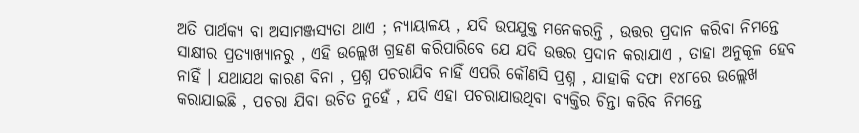ଅତି ପାର୍ଥକ୍ୟ ବା ଅସାମଞ୍ଜସ୍ୟତା ଥାଏ ; ନ୍ୟାୟାଳୟ , ଯଦି ଉପଯୁକ୍ତ ମନେକରନ୍ତି , ଉତ୍ତର ପ୍ରଦାନ କରିବା ନିମନ୍ତେ ସାକ୍ଷୀର ପ୍ରତ୍ୟାଖ୍ୟାନରୁ , ଏହି ଉଲ୍ଲେଖ ଗ୍ରହଣ କରିପାରିବେ ଯେ ଯଦି ଉତ୍ତର ପ୍ରଦାନ କରାଯାଏ , ତାହା ଅନୁକୂଳ ହେବ ନାହିଁ । ଯଥାଯଥ କାରଣ ବିନା , ପ୍ରଶ୍ନ ପଚରାଯିବ ନାହିଁ ଏପରି କୌଣସି ପ୍ରଶ୍ନ , ଯାହାକି ଦଫା ୧୪୮ରେ ଉଲ୍ଲେଖ କରାଯାଇଛି , ପଚରା ଯିବା ଉଚିତ ନୁହେଁ , ଯଦି ଏହା ପଚରାଯାଉଥିବା ବ୍ୟକ୍ତିର ଚିନ୍ତା କରିବ ନିମନ୍ତେ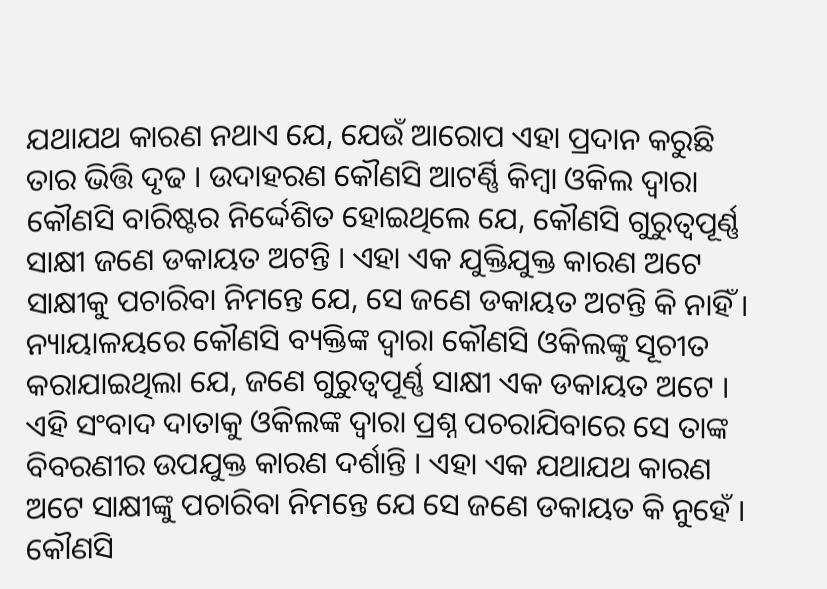ଯଥାଯଥ କାରଣ ନଥାଏ ଯେ, ଯେଉଁ ଆରୋପ ଏହା ପ୍ରଦାନ କରୁଛି ତାର ଭିତ୍ତି ଦୃଢ । ଉଦାହରଣ କୌଣସି ଆଟର୍ଣ୍ଣି କିମ୍ବା ଓକିଲ ଦ୍ଵାରା କୌଣସି ବାରିଷ୍ଟର ନିର୍ଦ୍ଦେଶିତ ହୋଇଥିଲେ ଯେ, କୌଣସି ଗୁରୁତ୍ଵପୂର୍ଣ୍ଣ ସାକ୍ଷୀ ଜଣେ ଡକାୟତ ଅଟନ୍ତି । ଏହା ଏକ ଯୁକ୍ତିଯୁକ୍ତ କାରଣ ଅଟେ ସାକ୍ଷୀକୁ ପଚାରିବା ନିମନ୍ତେ ଯେ, ସେ ଜଣେ ଡକାୟତ ଅଟନ୍ତି କି ନାହିଁ । ନ୍ୟାୟାଳୟରେ କୌଣସି ବ୍ୟକ୍ତିଙ୍କ ଦ୍ଵାରା କୌଣସି ଓକିଲଙ୍କୁ ସୂଚୀତ କରାଯାଇଥିଲା ଯେ, ଜଣେ ଗୁରୁତ୍ଵପୂର୍ଣ୍ଣ ସାକ୍ଷୀ ଏକ ଡକାୟତ ଅଟେ । ଏହି ସଂବାଦ ଦାତାକୁ ଓକିଲଙ୍କ ଦ୍ଵାରା ପ୍ରଶ୍ନ ପଚରାଯିବାରେ ସେ ତାଙ୍କ ବିବରଣୀର ଉପଯୁକ୍ତ କାରଣ ଦର୍ଶାନ୍ତି । ଏହା ଏକ ଯଥାଯଥ କାରଣ ଅଟେ ସାକ୍ଷୀଙ୍କୁ ପଚାରିବା ନିମନ୍ତେ ଯେ ସେ ଜଣେ ଡକାୟତ କି ନୁହେଁ । କୌଣସି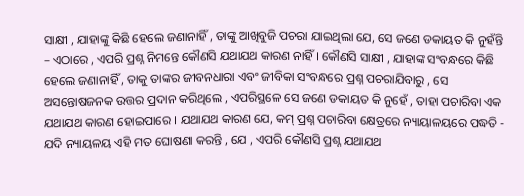ସାକ୍ଷୀ , ଯାହାଙ୍କୁ କିଛି ହେଲେ ଜଣାନାହିଁ , ତାଙ୍କୁ ଆଖିବୁଜି ପଚରା ଯାଇଥିଲା ଯେ, ସେ ଜଣେ ଡକାୟତ କି ନୁହଁନ୍ତି – ଏଠାରେ , ଏପରି ପ୍ରଶ୍ନ ନିମନ୍ତେ କୌଣସି ଯଥାଯଥ କାରଣ ନାହିଁ । କୌଣସି ସାକ୍ଷୀ , ଯାହାଙ୍କ ସଂବନ୍ଧରେ କିଛି ହେଲେ ଜଣାନାହିଁ , ତାକୁ ତାଙ୍କର ଜୀବନଧାରା ଏବଂ ଜୀବିକା ସଂବନ୍ଧରେ ପ୍ରଶ୍ନ ପଚରାଯିବାରୁ , ସେ ଅସନ୍ତୋଷଜନକ ଉତ୍ତର ପ୍ରଦାନ କରିଥିଲେ , ଏପରିସ୍ଥଳେ ସେ ଜଣେ ଡକାୟତ କି ନୁହେଁ , ତାହା ପଚାରିବା ଏକ ଯଥାଯଥ କାରଣ ହୋଇପାରେ । ଯଥାଯଥ କାରଣ ଯେ, କମ୍ ପ୍ରଶ୍ନ ପଚାରିବା କ୍ଷେତ୍ରରେ ନ୍ୟାୟାଳୟରେ ପଦ୍ଧତି - ଯଦି ନ୍ୟାୟଳୟ ଏହି ମତ ଘୋଷଣା କରନ୍ତି , ଯେ , ଏପରି କୌଣସି ପ୍ରଶ୍ନ ଯଥାଯଥ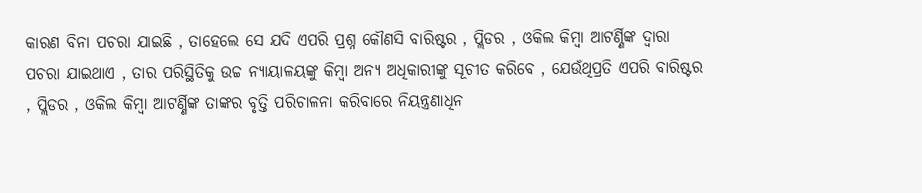କାରଣ ବିନା ପଚରା ଯାଇଛି , ତାହେଲେ ସେ ଯଦି ଏପରି ପ୍ରଶ୍ନ କୌଣସି ବାରିଷ୍ଟର , ପ୍ଲିଡର , ଓକିଲ କିମ୍ବା ଆଟର୍ଣ୍ଣିଙ୍କ ଦ୍ଵାରା ପଚରା ଯାଇଥାଏ , ତାର ପରିସ୍ଥିତିକୁ ଉଚ୍ଚ ନ୍ୟାୟାଳୟଙ୍କୁ କିମ୍ବା ଅନ୍ୟ ଅଧିକାରୀଙ୍କୁ ସୂଚୀତ କରିବେ , ଯେଉଁଥିପ୍ରତି ଏପରି ବାରିଷ୍ଟର , ପ୍ଲିଡର , ଓକିଲ କିମ୍ବା ଆଟର୍ଣ୍ଣିଙ୍କ ତାଙ୍କର ବୃତ୍ତି ପରିଚାଳନା କରିବାରେ ନିୟନ୍ତ୍ରଣାଧିନ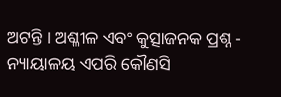ଅଟନ୍ତି । ଅଶ୍ଳୀଳ ଏବଂ କୁତ୍ସାଜନକ ପ୍ରଶ୍ନ - ନ୍ୟାୟାଳୟ ଏପରି କୌଣସି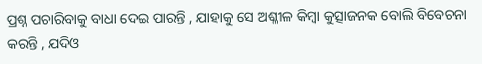ପ୍ରଶ୍ନ ପଚାରିବାକୁ ବାଧା ଦେଇ ପାରନ୍ତି , ଯାହାକୁ ସେ ଅଶ୍ଳୀଳ କିମ୍ବା କୁତ୍ସାଜନକ ବୋଲି ବିବେଚନା କରନ୍ତି , ଯଦିଓ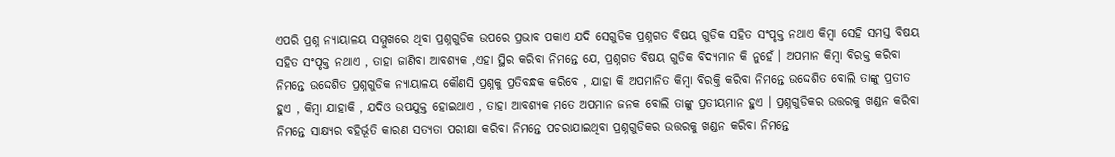ଏପରି ପ୍ରଶ୍ନ ନ୍ୟାୟାଳୟ ସମ୍ମୁଖରେ ଥିବା ପ୍ରଶ୍ନଗୁଡିକ ଉପରେ ପ୍ରଭାବ ପକାଏ ଯଦି ସେଗୁଡିକ ପ୍ରଶ୍ନଗତ ବିଷୟ ଗୁଡିକ ସହିତ ସଂପୃକ୍ତ ନଥାଏ କିମ୍ବା ସେହି ସମସ୍ତ ବିଷୟ ସହିତ ସଂପୃକ୍ତ ନଥାଏ , ତାହା ଜାଣିବା ଆବଶ୍ୟକ ,ଏହା ସ୍ଥିର କରିବା ନିମନ୍ତେ ଯେ, ପ୍ରଶ୍ନଗତ ବିଷୟ ଗୁଡିକ ବିଦ୍ୟମାନ କି ନୁହେଁ । ଅପମାନ କିମ୍ବା ବିରକ୍ତ କରିବା ନିମନ୍ତେ ଉଦ୍ଦେଶିତ ପ୍ରଶ୍ନଗୁଡିକ ନ୍ୟାୟାଳୟ କୌଣସି ପ୍ରଶ୍ନକୁ ପ୍ରତିବନ୍ଧକ କରିବେ , ଯାହା କି ଅପମାନିତ କିମ୍ବା ବିରକ୍ତି କରିବା ନିମନ୍ତେ ଉଦ୍ଦେଶିତ ବୋଲି ତାଙ୍କୁ ପ୍ରତୀତ ହୁଏ , କିମ୍ବା ଯାହାକି , ଯଦିଓ ଉପଯୁକ୍ତ ହୋଇଥାଏ , ତାହା ଆବଶ୍ୟକ ମତେ ଅପମାନ ଜନକ ବୋଲି ତାଙ୍କୁ ପ୍ରତୀୟମାନ ହୁଏ । ପ୍ରଶ୍ନଗୁଡିକର ଉତ୍ତରକୁ ଖଣ୍ଡନ କରିବା ନିମନ୍ତେ ସାକ୍ଷ୍ୟର ବହିର୍ଭୂତି କାରଣ ସତ୍ୟତା ପରୀକ୍ଷା କରିବା ନିମନ୍ତେ ପଚରାଯାଇଥିବା ପ୍ରଶ୍ନଗୁଡିକର ଉତ୍ତରକୁ ଖଣ୍ଡନ କରିବା ନିମନ୍ତେ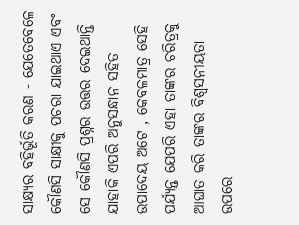ସାକ୍ଷ୍ୟର ବହିର୍ଭୂତି କରଣ - ଯେତେବେଳେ କୌଣସି ସାକ୍ଷୀକୁ ପଚରା ଯାଇଥାଏ ଏବଂ ସେ କୌଣସି ପ୍ରଶ୍ନର ଉତ୍ତର ଦେଇଥାନ୍ତି ଯାହାକି ଏପରି ଅନୁସନ୍ଧାନ ସହିତ ଉପାଦେୟ ଅଟେ , କେବଳମାତ୍ର ସେହି ପର୍ଯ୍ୟନ୍ତ ଯେପରି ଏହା ତାଙ୍କର ଚରିତ୍ରକୁ ଆଘାତ କରି ତାଙ୍କର ବିଶ୍ଵସନୀୟତା ଉପରେ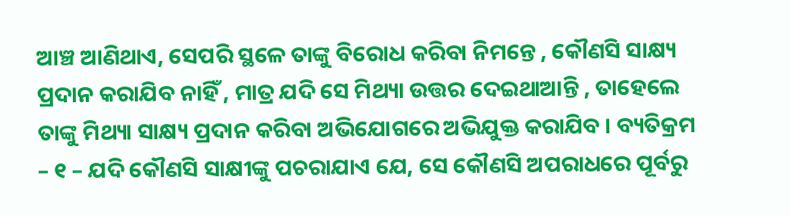ଆଞ୍ଚ ଆଣିଥାଏ, ସେପରି ସ୍ଥଳେ ତାଙ୍କୁ ବିରୋଧ କରିବା ନିମନ୍ତେ , କୌଣସି ସାକ୍ଷ୍ୟ ପ୍ରଦାନ କରାଯିବ ନାହିଁ , ମାତ୍ର ଯଦି ସେ ମିଥ୍ୟା ଉତ୍ତର ଦେଇଥାଆନ୍ତି , ତାହେଲେ ତାଙ୍କୁ ମିଥ୍ୟା ସାକ୍ଷ୍ୟ ପ୍ରଦାନ କରିବା ଅଭିଯୋଗରେ ଅଭିଯୁକ୍ତ କରାଯିବ । ବ୍ୟତିକ୍ରମ – ୧ – ଯଦି କୌଣସି ସାକ୍ଷୀଙ୍କୁ ପଚରାଯାଏ ଯେ, ସେ କୌଣସି ଅପରାଧରେ ପୂର୍ବରୁ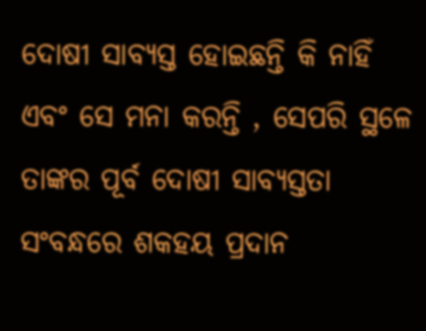ଦୋଷୀ ସାବ୍ୟସ୍ତ ହୋଇଛନ୍ତି କି ନାହିଁ ଏବଂ ସେ ମନା କରନ୍ତି , ସେପରି ସ୍ଥଳେ ତାଙ୍କର ପୂର୍ବ ଦୋଷୀ ସାବ୍ୟସ୍ତତା ସଂବନ୍ଧରେ ଶକହୟ ପ୍ରଦାନ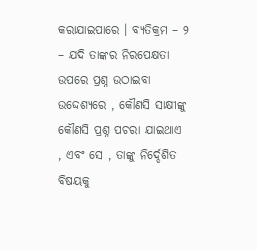କରାଯାଇପାରେ । ବ୍ୟତିକ୍ରମ – ୨ – ଯଦି ତାଙ୍କର ନିରପେକ୍ଷତା ଉପରେ ପ୍ରଶ୍ନ ଉଠାଇବା ଉଦ୍ଦେଶ୍ୟରେ , କୌଣସି ସାକ୍ଷୀଙ୍କୁ କୌଣସି ପ୍ରଶ୍ନ ପଚରା ଯାଇଥାଏ , ଏବଂ ସେ , ତାଙ୍କୁ ନିର୍ଦ୍ଦେଶିତ ବିଷୟକୁ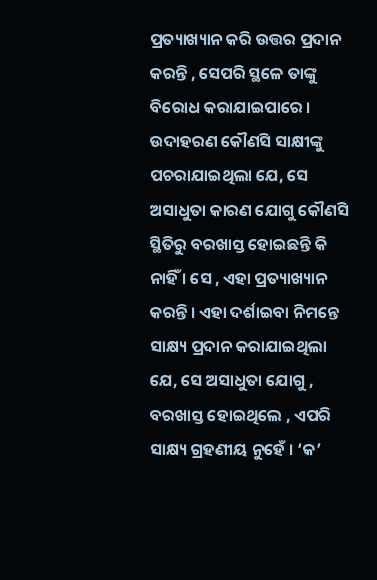ପ୍ରତ୍ୟାଖ୍ୟାନ କରି ଉତ୍ତର ପ୍ରଦାନ କରନ୍ତି , ସେପରି ସ୍ଥଳେ ତାଙ୍କୁ ବିରୋଧ କରାଯାଇପାରେ । ଉଦାହରଣ କୌଣସି ସାକ୍ଷୀଙ୍କୁ ପଚରାଯାଇଥିଲା ଯେ, ସେ ଅସାଧୁତା କାରଣ ଯୋଗୁ କୌଣସି ସ୍ଥିତିରୁ ବରଖାସ୍ତ ହୋଇଛନ୍ତି କି ନାହିଁ । ସେ , ଏହା ପ୍ରତ୍ୟାଖ୍ୟାନ କରନ୍ତି । ଏହା ଦର୍ଶାଇବା ନିମନ୍ତେ ସାକ୍ଷ୍ୟ ପ୍ରଦାନ କରାଯାଇଥିଲା ଯେ, ସେ ଅସାଧୁତା ଯୋଗୁ , ବରଖାସ୍ତ ହୋଇଥିଲେ , ଏପରି ସାକ୍ଷ୍ୟ ଗ୍ରହଣୀୟ ନୁହେଁ । ‘କ’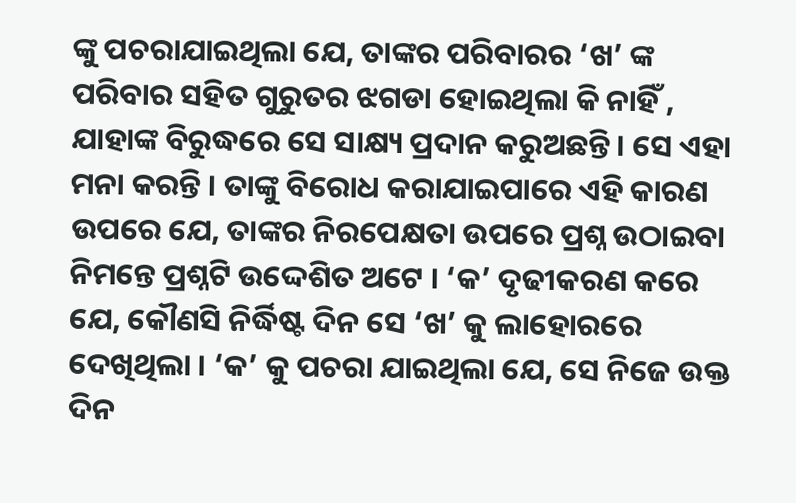ଙ୍କୁ ପଚରାଯାଇଥିଲା ଯେ, ତାଙ୍କର ପରିବାରର ‘ଖ’ ଙ୍କ ପରିବାର ସହିତ ଗୁରୁତର ଝଗଡା ହୋଇଥିଲା କି ନାହିଁ , ଯାହାଙ୍କ ବିରୁଦ୍ଧରେ ସେ ସାକ୍ଷ୍ୟ ପ୍ରଦାନ କରୁଅଛନ୍ତି । ସେ ଏହା ମନା କରନ୍ତି । ତାଙ୍କୁ ବିରୋଧ କରାଯାଇପାରେ ଏହି କାରଣ ଉପରେ ଯେ, ତାଙ୍କର ନିରପେକ୍ଷତା ଉପରେ ପ୍ରଶ୍ନ ଉଠାଇବା ନିମନ୍ତେ ପ୍ରଶ୍ନଟି ଉଦ୍ଦେଶିତ ଅଟେ । ‘କ’ ଦୃଢୀକରଣ କରେ ଯେ, କୌଣସି ନିର୍ଦ୍ଧିଷ୍ଟ ଦିନ ସେ ‘ଖ’ କୁ ଲାହୋରରେ ଦେଖିଥିଲା । ‘କ’ କୁ ପଚରା ଯାଇଥିଲା ଯେ, ସେ ନିଜେ ଉକ୍ତ ଦିନ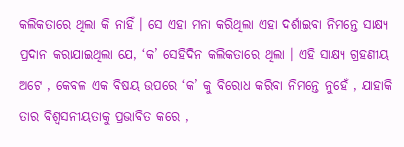କଲିକତାରେ ଥିଲା କି ନାହିଁ । ସେ ଏହା ମନା କରିଥିଲା ଏହା ଦର୍ଶାଇବା ନିମନ୍ତେ ସାକ୍ଷ୍ୟ ପ୍ରଦାନ କରାଯାଇଥିଲା ଯେ, ‘କ’ ସେହିଦିନ କଲିକତାରେ ଥିଲା । ଏହି ସାକ୍ଷ୍ୟ ଗ୍ରହଣୀୟ ଅଟେ , କେବଳ ଏକ ବିଷୟ ଉପରେ ‘କ’ କୁ ବିରୋଧ କରିବା ନିମନ୍ତେ ନୁହେଁ , ଯାହାକି ତାର ବିଶ୍ଵସନୀୟତାକୁ ପ୍ରଭାବିତ କରେ ,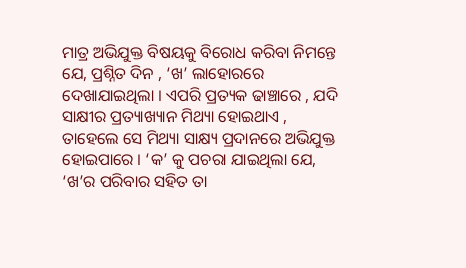ମାତ୍ର ଅଭିଯୁକ୍ତ ବିଷୟକୁ ବିରୋଧ କରିବା ନିମନ୍ତେ ଯେ, ପ୍ରଶ୍ନିତ ଦିନ , ‘ଖ’ ଲାହୋରରେ ଦେଖାଯାଇଥିଲା । ଏପରି ପ୍ରତ୍ୟକ ଢାଞ୍ଚାରେ , ଯଦି ସାକ୍ଷୀର ପ୍ରତ୍ୟାଖ୍ୟାନ ମିଥ୍ୟା ହୋଇଥାଏ , ତାହେଲେ ସେ ମିଥ୍ୟା ସାକ୍ଷ୍ୟ ପ୍ରଦାନରେ ଅଭିଯୁକ୍ତ ହୋଇପାରେ । ‘କ’ କୁ ପଚରା ଯାଇଥିଲା ଯେ, ‘ଖ’ର ପରିବାର ସହିତ ତା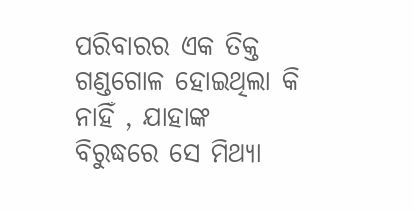ପରିବାରର ଏକ ତିକ୍ତ ଗଣ୍ଡଗୋଳ ହୋଇଥିଲା କି ନାହିଁ , ଯାହାଙ୍କ ବିରୁଦ୍ଧରେ ସେ ମିଥ୍ୟା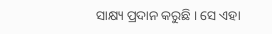ସାକ୍ଷ୍ୟ ପ୍ରଦାନ କରୁଛି । ସେ ଏହା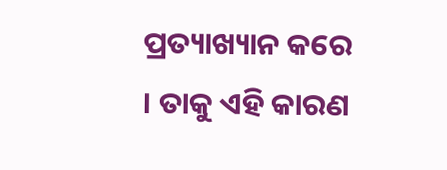ପ୍ରତ୍ୟାଖ୍ୟାନ କରେ । ତାକୁ ଏହି କାରଣ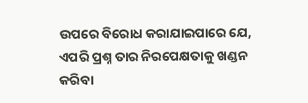ଉପରେ ବିରୋଧ କରାଯାଇପାରେ ଯେ, ଏପରି ପ୍ରଶ୍ନ ତାର ନିରପେକ୍ଷତାକୁ ଖଣ୍ଡନ କରିବା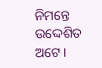ନିମନ୍ତେ ଉଦ୍ଦେଶିତ ଅଟେ ।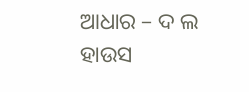ଆଧାର – ଦ ଲ ହାଉସ